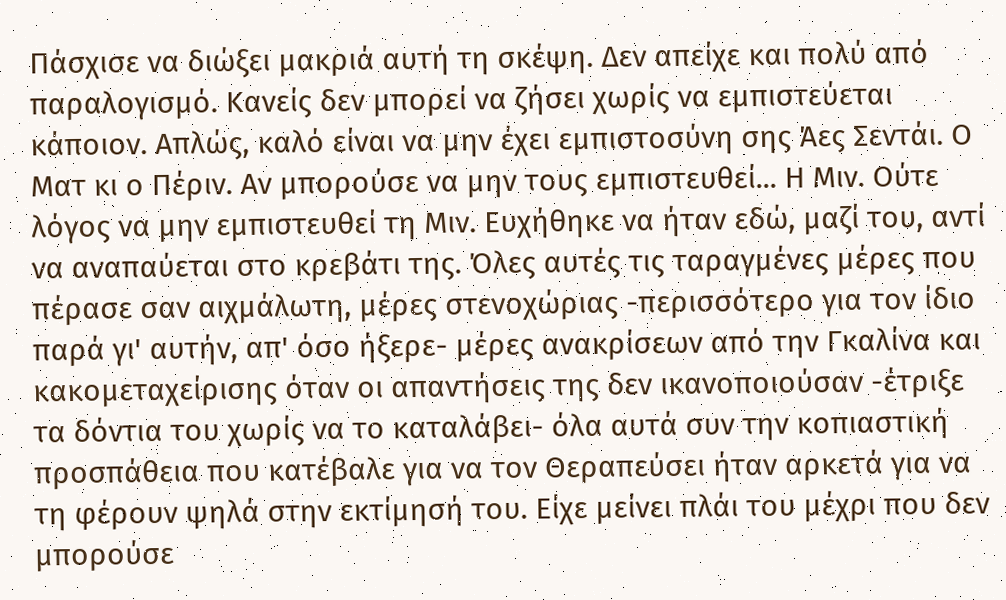Πάσχισε να διώξει μακριά αυτή τη σκέψη. Δεν απείχε και πολύ από παραλογισμό. Κανείς δεν μπορεί να ζήσει χωρίς να εμπιστεύεται κάποιον. Απλώς, καλό είναι να μην έχει εμπιστοσύνη σης Άες Σεντάι. Ο Ματ κι ο Πέριν. Αν μπορούσε να μην τους εμπιστευθεί... Η Μιν. Ούτε λόγος να μην εμπιστευθεί τη Μιν. Ευχήθηκε να ήταν εδώ, μαζί του, αντί να αναπαύεται στο κρεβάτι της. Όλες αυτές τις ταραγμένες μέρες που πέρασε σαν αιχμάλωτη, μέρες στενοχώριας -περισσότερο για τον ίδιο παρά γι' αυτήν, απ' όσο ήξερε- μέρες ανακρίσεων από την Γκαλίνα και κακομεταχείρισης όταν οι απαντήσεις της δεν ικανοποιούσαν -έτριξε τα δόντια του χωρίς να το καταλάβει- όλα αυτά συν την κοπιαστική προσπάθεια που κατέβαλε για να τον Θεραπεύσει ήταν αρκετά για να τη φέρουν ψηλά στην εκτίμησή του. Είχε μείνει πλάι του μέχρι που δεν μπορούσε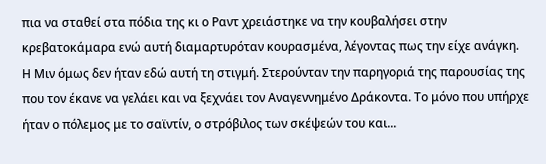πια να σταθεί στα πόδια της κι ο Ραντ χρειάστηκε να την κουβαλήσει στην κρεβατοκάμαρα ενώ αυτή διαμαρτυρόταν κουρασμένα, λέγοντας πως την είχε ανάγκη. Η Μιν όμως δεν ήταν εδώ αυτή τη στιγμή. Στερούνταν την παρηγοριά της παρουσίας της που τον έκανε να γελάει και να ξεχνάει τον Αναγεννημένο Δράκοντα. Το μόνο που υπήρχε ήταν ο πόλεμος με το σαϊντίν, ο στρόβιλος των σκέψεών του και...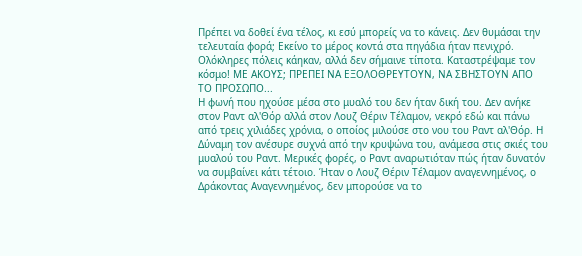Πρέπει να δοθεί ένα τέλος, κι εσύ μπορείς να το κάνεις. Δεν θυμάσαι την τελευταία φορά; Εκείνο το μέρος κοντά στα πηγάδια ήταν πενιχρό. Ολόκληρες πόλεις κάηκαν, αλλά δεν σήμαινε τίποτα. Καταστρέψαμε τον κόσμο! ΜΕ ΑΚΟΥΣ; ΠΡΕΠΕΙ ΝΑ ΕΞΟΛΟΘΡΕΥΤΟΥΝ, ΝΑ ΣΒΗΣΤΟΥΝ ΑΠΟ ΤΟ ΠΡΟΣΩΠΟ...
Η φωνή που ηχούσε μέσα στο μυαλό του δεν ήταν δική του. Δεν ανήκε στον Ραντ αλ'Θόρ αλλά στον Λουζ Θέριν Τέλαμον, νεκρό εδώ και πάνω από τρεις χιλιάδες χρόνια, ο οποίος μιλούσε στο νου του Ραντ αλ'Θόρ. Η Δύναμη τον ανέσυρε συχνά από την κρυψώνα του, ανάμεσα στις σκιές του μυαλού του Ραντ. Μερικές φορές, ο Ραντ αναρωτιόταν πώς ήταν δυνατόν να συμβαίνει κάτι τέτοιο. Ήταν ο Λουζ Θέριν Τέλαμον αναγεννημένος, ο Δράκοντας Αναγεννημένος, δεν μπορούσε να το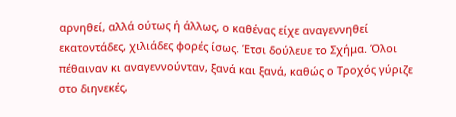αρνηθεί, αλλά ούτως ή άλλως, ο καθένας είχε αναγεννηθεί εκατοντάδες, χιλιάδες φορές ίσως. Έτσι δούλευε το Σχήμα. Όλοι πέθαιναν κι αναγεννούνταν, ξανά και ξανά, καθώς ο Τροχός γύριζε στο διηνεκές,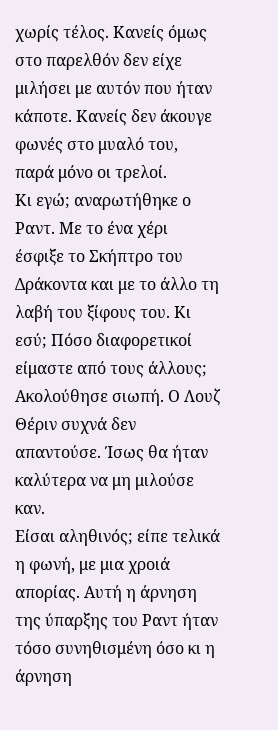χωρίς τέλος. Κανείς όμως στο παρελθόν δεν είχε μιλήσει με αυτόν που ήταν κάποτε. Κανείς δεν άκουγε φωνές στο μυαλό του, παρά μόνο οι τρελοί.
Κι εγώ; αναρωτήθηκε ο Ραντ. Με το ένα χέρι έσφιξε το Σκήπτρο του Δράκοντα και με το άλλο τη λαβή του ξίφους του. Κι εσύ; Πόσο διαφορετικοί είμαστε από τους άλλους;
Ακολούθησε σιωπή. Ο Λουζ Θέριν συχνά δεν απαντούσε. Ίσως θα ήταν καλύτερα να μη μιλούσε καν.
Είσαι αληθινός; είπε τελικά η φωνή, με μια χροιά απορίας. Αυτή η άρνηση της ύπαρξης του Ραντ ήταν τόσο συνηθισμένη όσο κι η άρνηση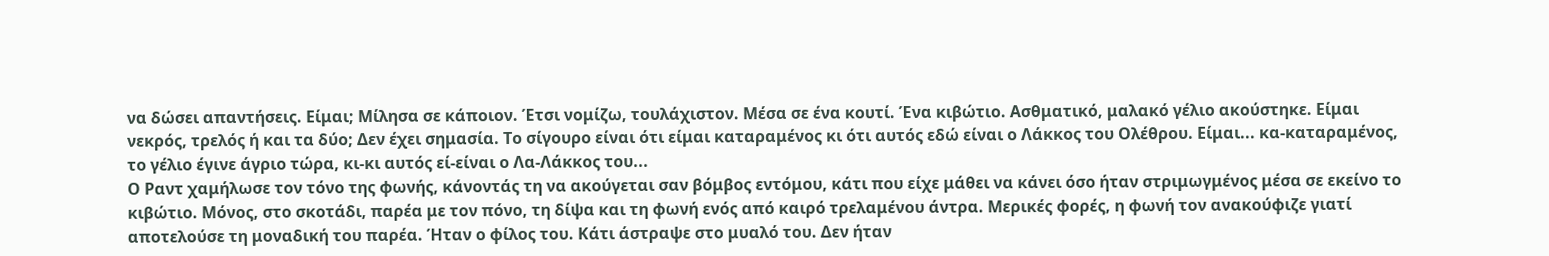να δώσει απαντήσεις. Είμαι; Μίλησα σε κάποιον. Έτσι νομίζω, τουλάχιστον. Μέσα σε ένα κουτί. Ένα κιβώτιο. Ασθματικό, μαλακό γέλιο ακούστηκε. Είμαι νεκρός, τρελός ή και τα δύο; Δεν έχει σημασία. Το σίγουρο είναι ότι είμαι καταραμένος κι ότι αυτός εδώ είναι ο Λάκκος του Ολέθρου. Είμαι... κα-καταραμένος, το γέλιο έγινε άγριο τώρα, κι-κι αυτός εί-είναι ο Λα-Λάκκος του...
Ο Ραντ χαμήλωσε τον τόνο της φωνής, κάνοντάς τη να ακούγεται σαν βόμβος εντόμου, κάτι που είχε μάθει να κάνει όσο ήταν στριμωγμένος μέσα σε εκείνο το κιβώτιο. Μόνος, στο σκοτάδι, παρέα με τον πόνο, τη δίψα και τη φωνή ενός από καιρό τρελαμένου άντρα. Μερικές φορές, η φωνή τον ανακούφιζε γιατί αποτελούσε τη μοναδική του παρέα. Ήταν ο φίλος του. Κάτι άστραψε στο μυαλό του. Δεν ήταν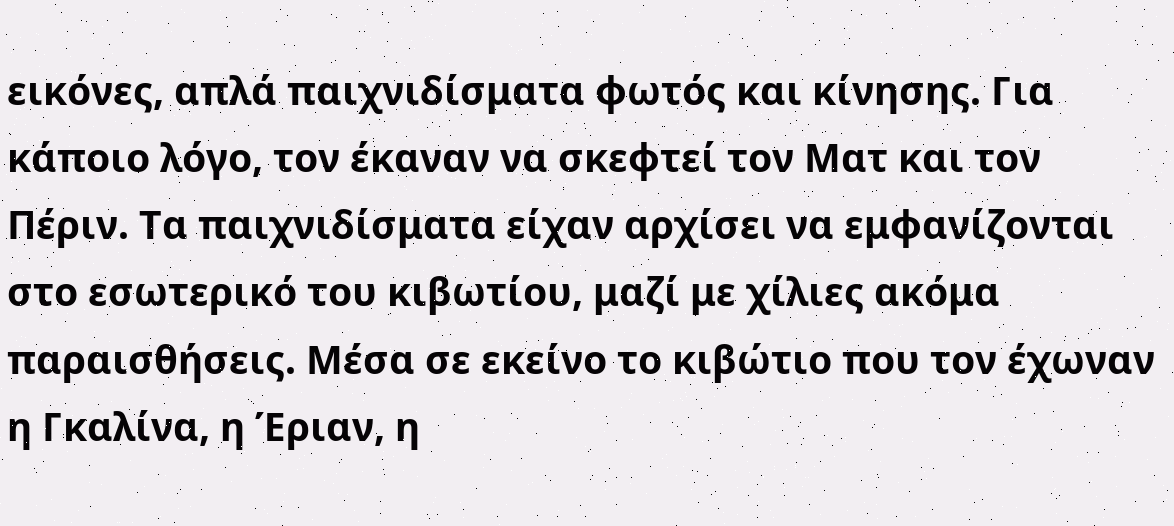εικόνες, απλά παιχνιδίσματα φωτός και κίνησης. Για κάποιο λόγο, τον έκαναν να σκεφτεί τον Ματ και τον Πέριν. Τα παιχνιδίσματα είχαν αρχίσει να εμφανίζονται στο εσωτερικό του κιβωτίου, μαζί με χίλιες ακόμα παραισθήσεις. Μέσα σε εκείνο το κιβώτιο που τον έχωναν η Γκαλίνα, η Έριαν, η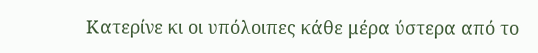Κατερίνε κι οι υπόλοιπες κάθε μέρα ύστερα από το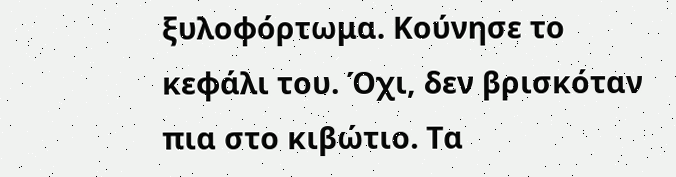ξυλοφόρτωμα. Κούνησε το κεφάλι του. Όχι, δεν βρισκόταν πια στο κιβώτιο. Τα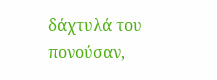δάχτυλά του πονούσαν,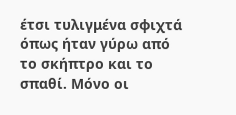έτσι τυλιγμένα σφιχτά όπως ήταν γύρω από το σκήπτρο και το σπαθί. Μόνο οι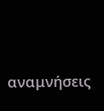αναμνήσεις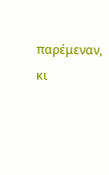παρέμεναν, κι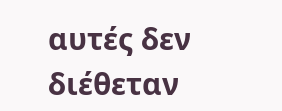αυτές δεν διέθεταν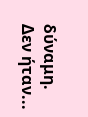δύναμη. Δεν ήταν...